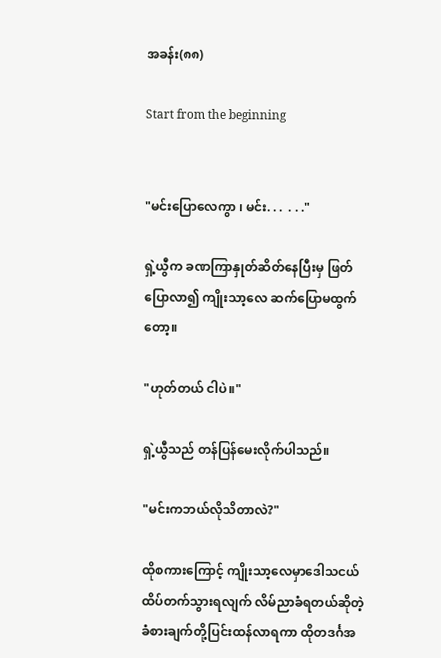အခန်း(၈၈)

Start from the beginning


"မင်းပြောလေကွာ ၊ မင်း. . .  . . ."

ရှဲ့ယွီက ခဏကြာနှုတ်ဆိတ်နေပြီးမှ ဖြတ်ပြောလာ၍ ကျိုးသာ့လေ ဆက်ပြောမထွက်တော့။

"ဟုတ်တယ် ငါပဲ။"

ရှဲ့ယွီသည် တန်ပြန်မေးလိုက်ပါသည်။

"မင်းကဘယ်လိုသိတာလဲ?"

ထိုစကားကြောင့် ကျိုးသာ့လေမှာဒေါသငယ်ထိပ်တက်သွားရလျက် လိမ်ညာခံရတယ်ဆိုတဲ့ခံစားချက်တို့ပြင်းထန်လာရကာ ထိုတဒင်္ဂအ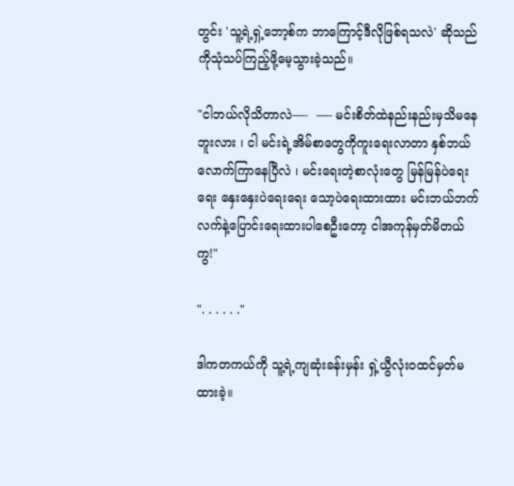တွင်း 'သူ့ရဲ့ရှဲ့ဘော့စ်က ဘာကြောင့်ဒီလိုဖြစ်ရသလဲ' ဆိုသည်ကိုသုံသပ်ကြည့်ဖို့မေ့သွားခဲ့သည်။

"ငါဘယ်လိုသိတာလဲ—-  —- မင်းစိတ်ထဲနည်းနည်းမှသိမနေဘူးလား ၊ ငါ မင်းရဲ့အိမ်စာတွေကိုကူးရေးလာတာ နှစ်ဘယ်လောက်ကြာနေပြီလဲ ၊ မင်းရေးတဲ့စာလုံးတွေ မြန်မြန်ပဲရေးရေး နှေးနှေးပဲရေးရေး သော့ပဲရေးထားထား မင်းဘယ်ဘက်လက်နဲ့ပြောင်းရေးထားပါစေဦးတော့ ငါအကုန်မှတ်မိတယ်ကွ!"

". . . . . ."

ဒါကတကယ်ကို သူ့ရဲ့ကျဆုံးခန်းမှန်း ရှဲ့ယွီလုံးဝထင်မှတ်မထားခဲ့။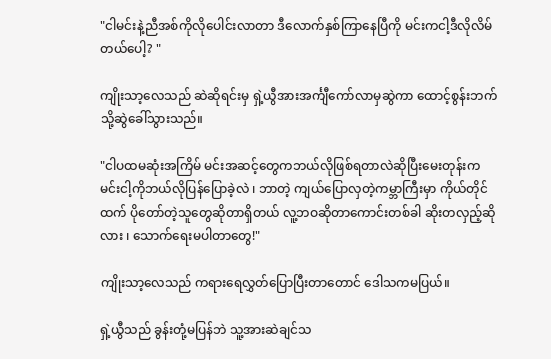"ငါမင်းနဲ့ညီအစ်ကိုလိုပေါင်းလာတာ ဒီလောက်နှစ်ကြာနေပြီကို မင်းကငါ့ဒီလိုလိမ်တယ်ပေါ့? "

ကျိုးသာ့လေသည် ဆဲဆိုရင်းမှ ရှဲ့ယွီအားအင်္ကျီကော်လာမှဆွဲကာ ထောင့်စွန်းဘက်သို့ဆွဲခေါ်သွားသည်။

"ငါပထမဆုံးအကြိမ် မင်းအဆင့်တွေကဘယ်လိုဖြစ်ရတာလဲဆိုပြီးမေးတုန်းက မင်းငါ့ကိုဘယ်လိုပြန်ပြောခဲ့လဲ ၊ ဘာတဲ့ ကျယ်ပြောလှတဲ့ကမ္ဘာကြီးမှာ ကိုယ်တိုင်ထက် ပိုတော်တဲ့သူတွေဆိုတာရှိတယ် လူ့ဘဝဆိုတာကောင်းတစ်ခါ ဆိုးတလှည့်ဆိုလား ၊ သောက်ရေးမပါတာတွေ!"

ကျိုးသာ့လေသည် ကရားရေလွှတ်ပြောပြီးတာတောင် ဒေါသကမပြယ်။

ရှဲ့ယွီသည် ခွန်းတုံ့မပြန်ဘဲ သူ့အားဆဲချင်သ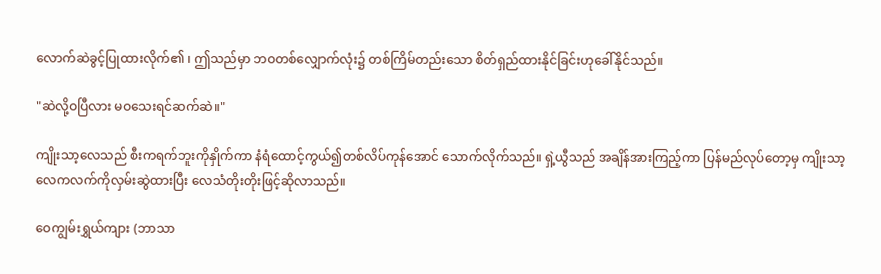လောက်ဆဲခွင့်ပြုထားလိုက်၏ ၊ ဤသည်မှာ ဘဝတစ်လျှောက်လုံး၌ တစ်ကြိမ်တည်းသော စိတ်ရှည်ထားနိုင်ခြင်းဟုခေါ်နိုင်သည်။

"ဆဲလို့ဝပြီလား မဝသေးရင်ဆက်ဆဲ။"

ကျိုးသာ့လေသည် စီးကရက်ဘူးကိုနှိုက်ကာ နံရံထောင့်ကွယ်၍တစ်လိပ်ကုန်အောင် သောက်လိုက်သည်။ ရှဲ့ယွီသည် အချိန်အားကြည့်ကာ ပြန်မည်လုပ်တော့မှ ကျိုးသာ့လေကလက်ကိုလှမ်းဆွဲထားပြီး လေသံတိုးတိုးဖြင့်ဆိုလာသည်။

ဝေကျွမ်းရွှယ်ကျား (ဘာသာ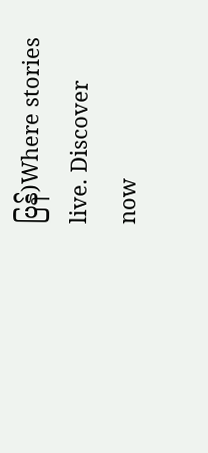ပြန်)Where stories live. Discover now